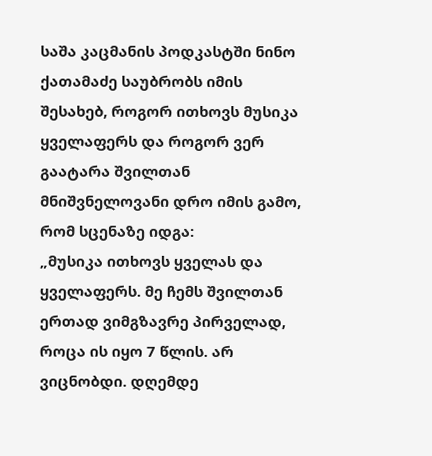საშა კაცმანის პოდკასტში ნინო ქათამაძე საუბრობს იმის შესახებ, როგორ ითხოვს მუსიკა ყველაფერს და როგორ ვერ გაატარა შვილთან მნიშვნელოვანი დრო იმის გამო, რომ სცენაზე იდგა:
„მუსიკა ითხოვს ყველას და ყველაფერს. მე ჩემს შვილთან ერთად ვიმგზავრე პირველად, როცა ის იყო 7 წლის. არ ვიცნობდი. დღემდე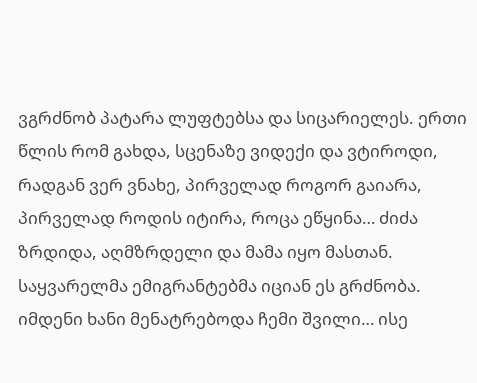ვგრძნობ პატარა ლუფტებსა და სიცარიელეს. ერთი წლის რომ გახდა, სცენაზე ვიდექი და ვტიროდი, რადგან ვერ ვნახე, პირველად როგორ გაიარა, პირველად როდის იტირა, როცა ეწყინა… ძიძა ზრდიდა, აღმზრდელი და მამა იყო მასთან.
საყვარელმა ემიგრანტებმა იციან ეს გრძნობა. იმდენი ხანი მენატრებოდა ჩემი შვილი… ისე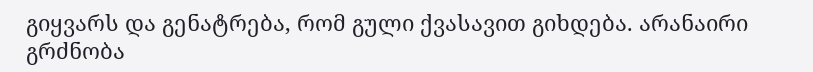გიყვარს და გენატრება, რომ გული ქვასავით გიხდება. არანაირი გრძნობა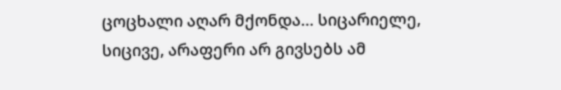ცოცხალი აღარ მქონდა… სიცარიელე, სიცივე, არაფერი არ გივსებს ამ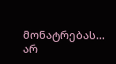მონატრებას… არ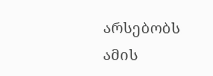არსებობს ამის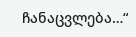ჩანაცვლება…“